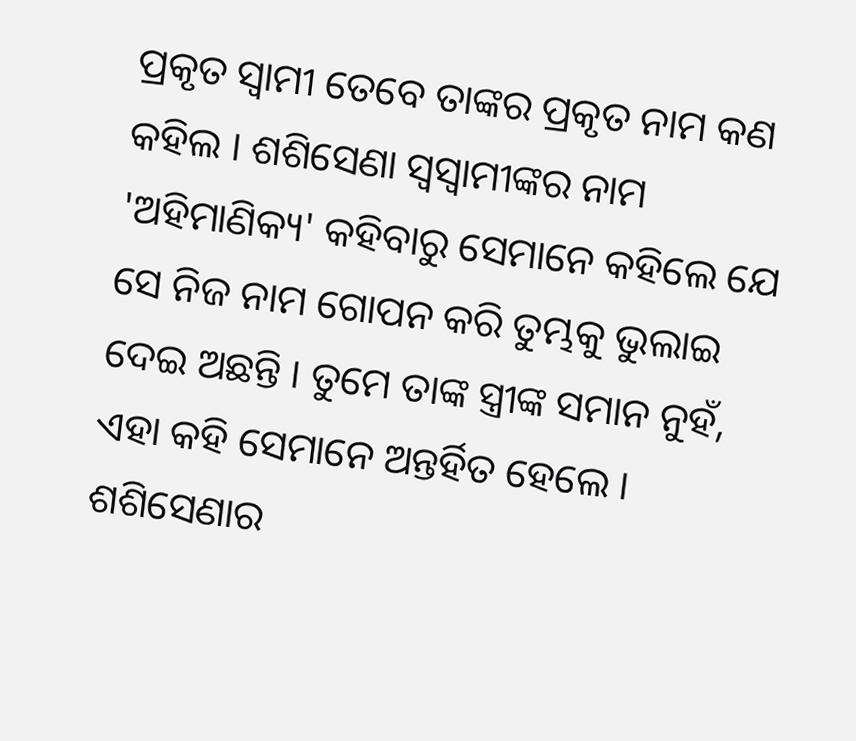ପ୍ରକୃତ ସ୍ୱାମୀ ତେବେ ତାଙ୍କର ପ୍ରକୃତ ନାମ କଣ କହିଲ । ଶଶିସେଣା ସ୍ୱସ୍ୱାମୀଙ୍କର ନାମ 'ଅହିମାଣିକ୍ୟ' କହିବାରୁ ସେମାନେ କହିଲେ ଯେ ସେ ନିଜ ନାମ ଗୋପନ କରି ତୁମ୍ଭକୁ ଭୁଲାଇ ଦେଇ ଅଛନ୍ତି । ତୁମେ ତାଙ୍କ ସ୍ତ୍ରୀଙ୍କ ସମାନ ନୁହଁ, ଏହା କହି ସେମାନେ ଅନ୍ତର୍ହିତ ହେଲେ । ଶଶିସେଣାର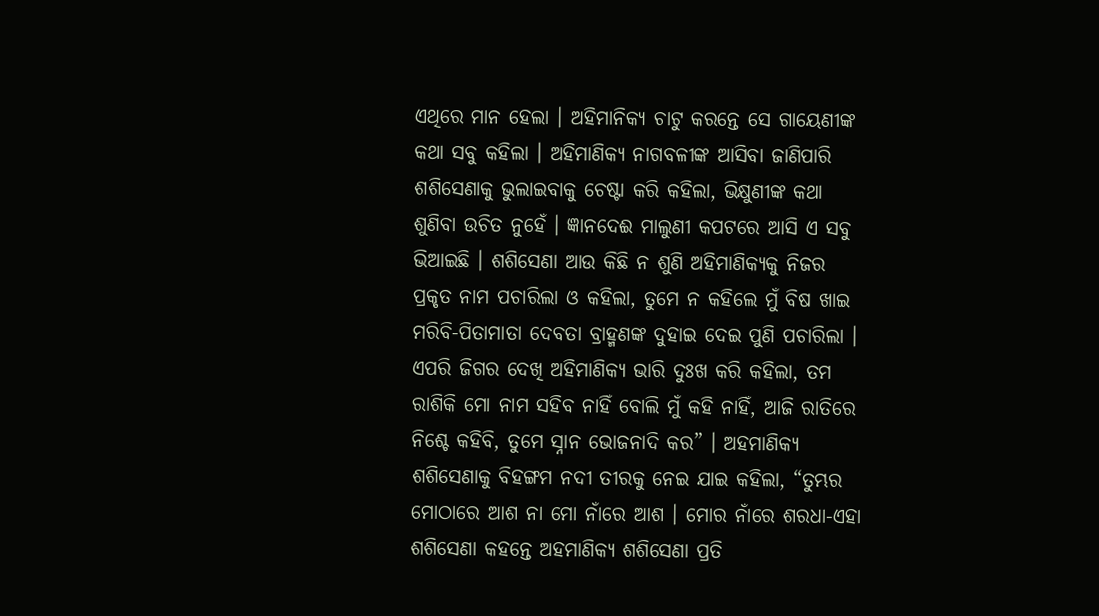ଏଥିରେ ମାନ ହେଲା । ଅହିମାନିକ୍ୟ ଚାଟୁ କରନ୍ତେ ସେ ଗାୟେଣୀଙ୍କ କଥା ସବୁ କହିଲା । ଅହିମାଣିକ୍ୟ ନାଗବଳୀଙ୍କ ଆସିବା ଜାଣିପାରି ଶଶିସେଣାକୁ ଭୁଲାଇବାକୁ ଚେଷ୍ଟା କରି କହିଲା, ଭିକ୍ଷୁଣୀଙ୍କ କଥା ଶୁଣିବା ଉଚିତ ନୁହେଁ । ଜ୍ଞାନଦେଈ ମାଲୁଣୀ କପଟରେ ଆସି ଏ ସବୁ ଭିଆଇଛି । ଶଶିସେଣା ଆଉ କିଛି ନ ଶୁଣି ଅହିମାଣିକ୍ୟକୁ ନିଜର ପ୍ରକୃତ ନାମ ପଚାରିଲା ଓ କହିଲା, ତୁମେ ନ କହିଲେ ମୁଁ ବିଷ ଖାଇ ମରିବି-ପିତାମାତା ଦେବତା ବ୍ରାହ୍ମଣଙ୍କ ଦୁହାଇ ଦେଇ ପୁଣି ପଚାରିଲା । ଏପରି ଜିଗର ଦେଖି ଅହିମାଣିକ୍ୟ ଭାରି ଦୁଃଖ କରି କହିଲା, ତମ ରାଶିକି ମୋ ନାମ ସହିବ ନାହିଁ ବୋଲି ମୁଁ କହି ନାହିଁ, ଆଜି ରାତିରେ ନିଶ୍ଚେ କହିବି, ତୁମେ ସ୍ନାନ ଭୋଜନାଦି କର” । ଅହମାଣିକ୍ୟ ଶଶିସେଣାକୁ ବିହଙ୍ଗମ ନଦୀ ତୀରକୁ ନେଇ ଯାଇ କହିଲା, “ତୁମ୍ଭର ମୋଠାରେ ଆଶ ନା ମୋ ନାଁରେ ଆଶ । ମୋର ନାଁରେ ଶରଧା-ଏହା ଶଶିସେଣା କହନ୍ତେ ଅହମାଣିକ୍ୟ ଶଶିସେଣା ପ୍ରତି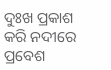ଦୁଃଖ ପ୍ରକାଶ କରି ନଦୀରେ ପ୍ରବେଶ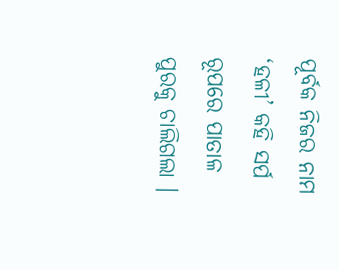ପୂର୍ବକ ନିଜର ନାମ ‘ହଳୀ’ କହି ସର୍ପ ରୂପରେ ପାତାଳ ପୁରକୁ ଚାଲିଗଲା ।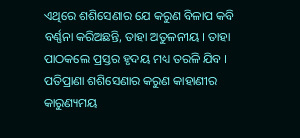ଏଥିରେ ଶଶିସେଣାର ଯେ କରୁଣ ବିଳାପ କବି ବର୍ଣ୍ଣନା କରିଅଛନ୍ତି, ତାହା ଅତୁଳନୀୟ । ତାହା ପାଠକଲେ ପ୍ରସ୍ତର ହୃଦୟ ମଧ୍ୟ ତରଳି ଯିବ । ପତିପ୍ରାଣା ଶଶିସେଣାର କରୁଣ କାହାଣୀର କାରୁଣ୍ୟମୟ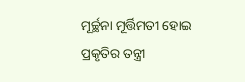ମୂର୍ଚ୍ଛନା ମୂର୍ତ୍ତିମତୀ ହୋଇ ପ୍ରକୃତିର ତନ୍ତ୍ରୀ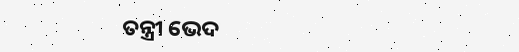ତନ୍ତ୍ରୀ ଭେଦ